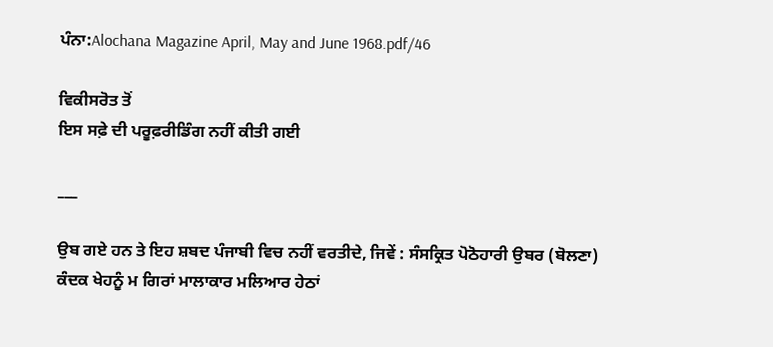ਪੰਨਾ:Alochana Magazine April, May and June 1968.pdf/46

ਵਿਕੀਸਰੋਤ ਤੋਂ
ਇਸ ਸਫ਼ੇ ਦੀ ਪਰੂਫ਼ਰੀਡਿੰਗ ਨਹੀਂ ਕੀਤੀ ਗਈ

___

ਉਬ ਗਏ ਹਨ ਤੇ ਇਹ ਸ਼ਬਦ ਪੰਜਾਬੀ ਵਿਚ ਨਹੀਂ ਵਰਤੀਦੇ, ਜਿਵੇਂ : ਸੰਸਕ੍ਰਿਤ ਪੋਠੋਹਾਰੀ ਉਬਰ (ਬੋਲਣਾ) ਕੰਦਕ ਖੇਹਨੂੰ ਮ ਗਿਰਾਂ ਮਾਲਾਕਾਰ ਮਲਿਆਰ ਹੇਠਾਂ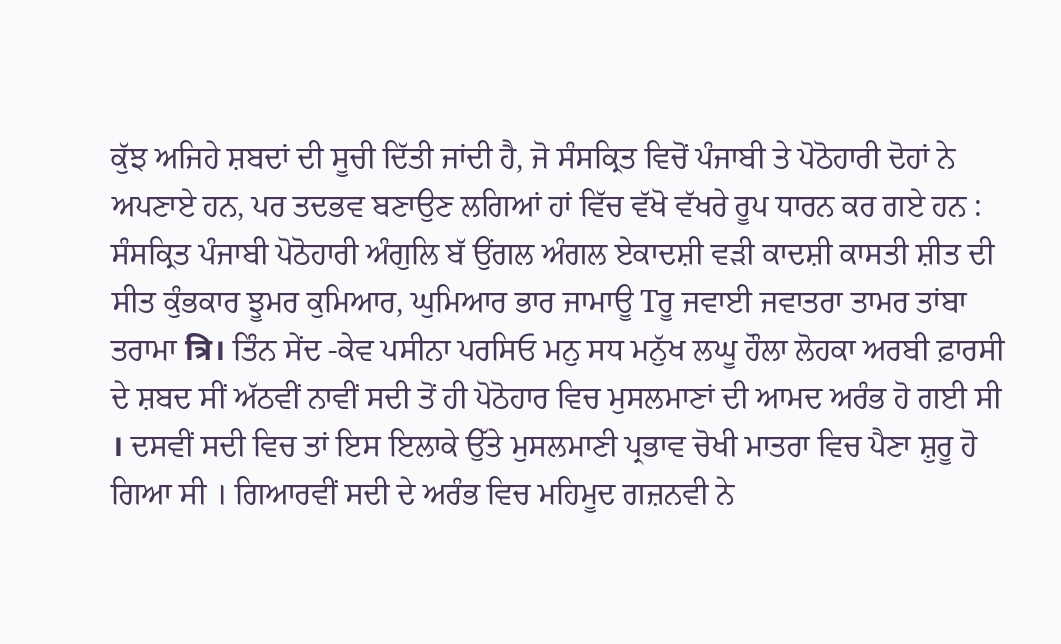ਕੁੱਝ ਅਜਿਹੇ ਸ਼ਬਦਾਂ ਦੀ ਸੂਚੀ ਦਿੱਤੀ ਜਾਂਦੀ ਹੈ, ਜੋ ਸੰਸਕ੍ਰਿਤ ਵਿਚੋਂ ਪੰਜਾਬੀ ਤੇ ਪੋਠੋਹਾਰੀ ਦੋਹਾਂ ਨੇ ਅਪਣਾਏ ਹਨ, ਪਰ ਤਦਭਵ ਬਣਾਉਣ ਲਗਿਆਂ ਹਾਂ ਵਿੱਚ ਵੱਖੋ ਵੱਖਰੇ ਰੂਪ ਧਾਰਨ ਕਰ ਗਏ ਹਨ : ਸੰਸਕ੍ਰਿਤ ਪੰਜਾਬੀ ਪੋਠੋਹਾਰੀ ਅੰਗੁਲਿ ਬੱ ਉਂਗਲ ਅੰਗਲ ਏਕਾਦਸ਼ੀ ਵੜੀ ਕਾਦਸ਼ੀ ਕਾਸਤੀ ਸ਼ੀਤ ਦੀ ਸੀਤ ਕੁੰਭਕਾਰ ਝੂਮਰ ਕੁਮਿਆਰ, ਘੁਮਿਆਰ ਭਾਰ ਜਾਮਾਊ Tਰੂ ਜਵਾਈ ਜਵਾਤਰਾ ਤਾਮਰ ਤਾਂਬਾ ਤਰਾਮਾ त्रि। ਤਿੰਨ ਸੇਂਦ -ਕੇਵ ਪਸੀਨਾ ਪਰਸਿਓ ਮਨੁ ਸਧ ਮਨੁੱਖ ਲਘੂ ਹੌਲਾ ਲੋਹਕਾ ਅਰਬੀ ਫ਼ਾਰਸੀ ਦੇ ਸ਼ਬਦ ਸੀਂ ਅੱਠਵੀਂ ਨਾਵੀਂ ਸਦੀ ਤੋਂ ਹੀ ਪੋਠੋਹਾਰ ਵਿਚ ਮੁਸਲਮਾਣਾਂ ਦੀ ਆਮਦ ਅਰੰਭ ਹੋ ਗਈ ਸੀ । ਦਸਵੀਂ ਸਦੀ ਵਿਚ ਤਾਂ ਇਸ ਇਲਾਕੇ ਉੱਤੇ ਮੁਸਲਮਾਣੀ ਪ੍ਰਭਾਵ ਚੋਖੀ ਮਾਤਰਾ ਵਿਚ ਪੈਣਾ ਸ਼ੁਰੂ ਹੋ ਗਿਆ ਸੀ । ਗਿਆਰਵੀਂ ਸਦੀ ਦੇ ਅਰੰਭ ਵਿਚ ਮਹਿਮੂਦ ਗਜ਼ਨਵੀ ਨੇ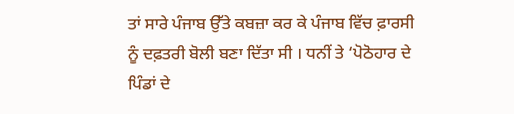ਤਾਂ ਸਾਰੇ ਪੰਜਾਬ ਉੱਤੇ ਕਬਜ਼ਾ ਕਰ ਕੇ ਪੰਜਾਬ ਵਿੱਚ ਫ਼ਾਰਸੀ ਨੂੰ ਦਫ਼ਤਰੀ ਬੋਲੀ ਬਣਾ ਦਿੱਤਾ ਸੀ । ਧਨੀਂ ਤੇ ‘ਪੋਠੋਹਾਰ ਦੇ ਪਿੰਡਾਂ ਦੇ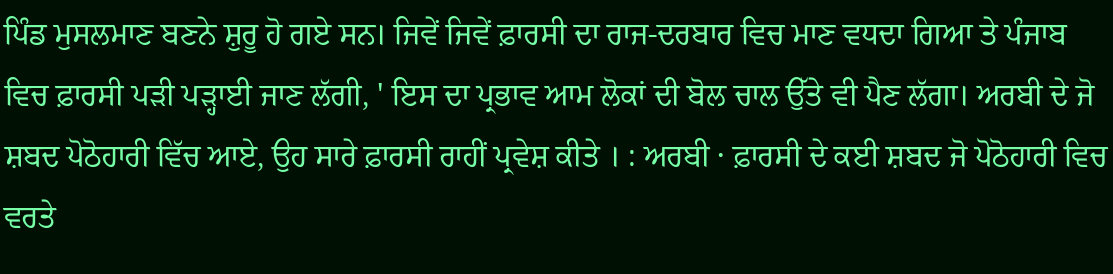ਪਿੰਡ ਮੁਸਲਮਾਣ ਬਣਨੇ ਸ਼ੁਰੂ ਹੋ ਗਏ ਸਨ। ਜਿਵੇਂ ਜਿਵੇਂ ਫ਼ਾਰਸੀ ਦਾ ਰਾਜ-ਦਰਬਾਰ ਵਿਚ ਮਾਣ ਵਧਦਾ ਗਿਆ ਤੇ ਪੰਜਾਬ ਵਿਚ ਫ਼ਾਰਸੀ ਪੜੀ ਪੜ੍ਹਾਈ ਜਾਣ ਲੱਗੀ, ' ਇਸ ਦਾ ਪ੍ਰਭਾਵ ਆਮ ਲੋਕਾਂ ਦੀ ਬੋਲ ਚਾਲ ਉੱਤੇ ਵੀ ਪੈਣ ਲੱਗਾ। ਅਰਬੀ ਦੇ ਜੋ ਸ਼ਬਦ ਪੋਠੋਹਾਰੀ ਵਿੱਚ ਆਏ, ਉਹ ਸਾਰੇ ਫ਼ਾਰਸੀ ਰਾਹੀਂ ਪ੍ਰਵੇਸ਼ ਕੀਤੇ । : ਅਰਬੀ · ਫ਼ਾਰਸੀ ਦੇ ਕਈ ਸ਼ਬਦ ਜੋ ਪੋਠੋਹਾਰੀ ਵਿਚ ਵਰਤੇ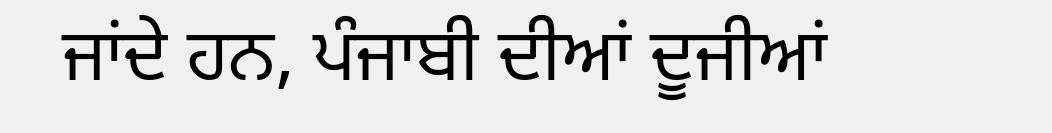ਜਾਂਦੇ ਹਨ, ਪੰਜਾਬੀ ਦੀਆਂ ਦੂਜੀਆਂ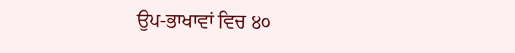ਉਪ-ਭਾਖਾਵਾਂ ਵਿਚ ੪੦